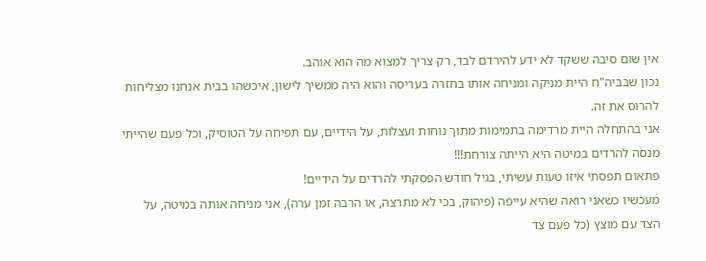אין שום סיבה ששקד לא ידע להירדם לבד, רק צריך למצוא מה הוא אוהב.
נכון שבביה"ח היית מניקה ומניחה אותו בחזרה בעריסה והוא היה ממשיך לישון, איכשהו בבית אנחנו מצליחות להרוס את זה.
אני בהתחלה היית מרדימה בתמימות מתוך נוחות ועצלות, על הידיים, עם תפיחה על הטוסיק, וכל פעם שהייתי מנסה להרדים במיטה היא הייתה צורחת!!!
פתאום תפסתי איזו טעות עשיתי, בגיל חודש הפסקתי להרדים על הידיים!
מעכשיו כשאני רואה שהיא עייפה (פיהוק, בכי לא מתרצה, או הרבה זמן ערה), אני מניחה אותה במיטה, על הצד עם מוצץ (כל פעם צד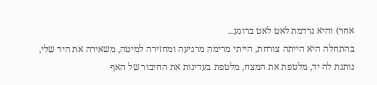אחר) והיא נרדמת לאט לאט ברוגע...
בהתחלה היא הייתה צורחת, הייתי מרימה מרגיעה ומחזירה למיטה, משאירה את היד שלי, נותנת לה יד, מלטפת את המצח, מלטפת בעדינות את החיבור של האף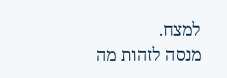למצח.
מנסה לזהות מה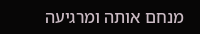מנחם אותה ומרגיעה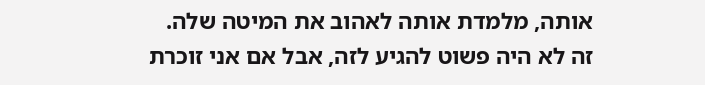אותה, מלמדת אותה לאהוב את המיטה שלה.
זה לא היה פשוט להגיע לזה, אבל אם אני זוכרת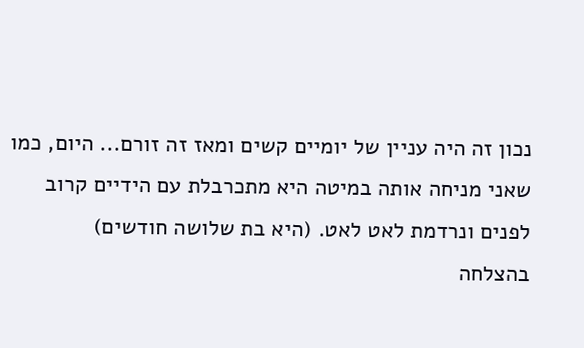נכון זה היה עניין של יומיים קשים ומאז זה זורם... היום, כמו שאני מניחה אותה במיטה היא מתכרבלת עם הידיים קרוב לפנים ונרדמת לאט לאט. (היא בת שלושה חודשים)
בהצלחה